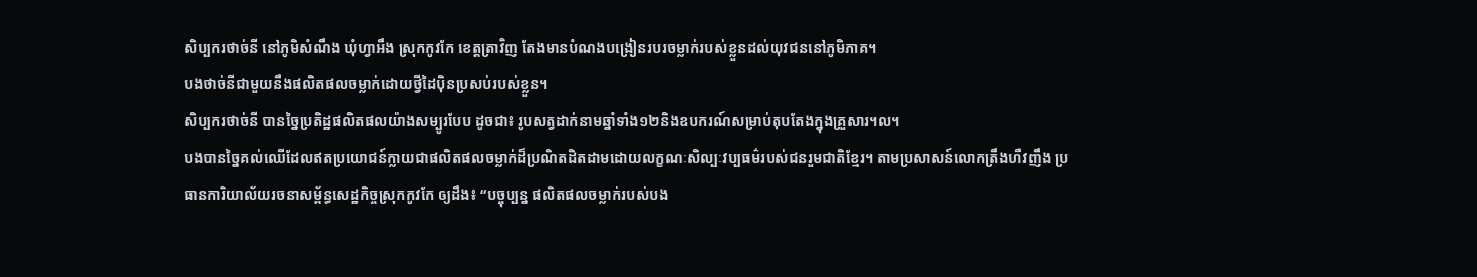សិប្បករថាច់នី នៅភូមិសំណឹង ឃុំហ្វាអឹង ស្រុកកូវកែ ខេត្តត្រាវិញ តែងមានបំណងបង្រៀនរបរចម្លាក់របស់ខ្លួនដល់យុវជននៅភូមិភាគ។
បងថាច់នីជាមួយនឹងផលិតផលចម្លាក់ដោយថ្វីដៃប៉ិនប្រសប់របស់ខ្លួន។
សិប្បករថាច់នី បានច្នៃប្រតិដ្ឋផលិតផលយ៉ាងសម្បូរបែប ដូចជា៖ រូបសត្វដាក់នាមឆ្នាំទាំង១២និងឧបករណ៍សម្រាប់តុបតែងក្នុងគ្រួសារ។ល។
បងបានច្នៃគល់ឈើដែលឥតប្រយោជន៍ក្លាយជាផលិតផលចម្លាក់ដ៏ប្រណិតដិតដាមដោយលក្ខណៈសិល្បៈវប្បធម៌របស់ជនរួមជាតិខ្មែរ។ តាមប្រសាសន៍លោកត្រឹងហឺវញឹង ប្រធានការិយាល័យរចនាសម្ព័ន្ធសេដ្ឋកិច្ចស្រុកកូវកែ ឲ្យដឹង៖ “បច្ចុប្បន្ន ផលិតផលចម្លាក់របស់បង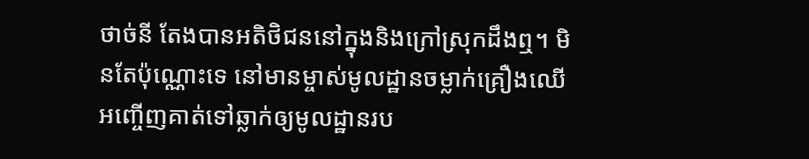ថាច់នី តែងបានអតិថិជននៅក្នុងនិងក្រៅស្រុកដឹងឮ។ មិនតែប៉ុណ្ណោះទេ នៅមានម្ចាស់មូលដ្ឋានចម្លាក់គ្រឿងឈើ អញ្ចើញគាត់ទៅឆ្លាក់ឲ្យមូលដ្ឋានរប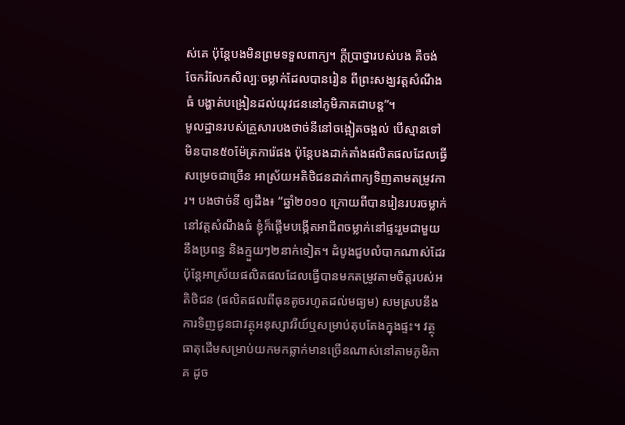ស់គេ ប៉ុន្តែបងមិនព្រមទទួលពាក្យ។ ក្តីប្រាថ្នារបស់បង គឺចង់ចែករំលែកសិល្បៈចម្លាក់ដែលបានរៀន ពីព្រះសង្ឃវត្តសំណឹងធំ បង្ហាត់បង្រៀនដល់យុវជននៅភូមិភាគជាបន្ត”។
មូលដ្ឋានរបស់គ្រួសារបងថាច់នីនៅចង្អៀតចង្អល់ បើស្មានទៅមិនបាន៥០ម៉ែត្រការ៉េផង ប៉ុន្តែបងដាក់តាំងផលិតផលដែលធ្វើសម្រេចជាច្រើន អាស្រ័យអតិថិជនដាក់ពាក្យទិញតាមតម្រូវការ។ បងថាច់នី ឲ្យដឹង៖ “ឆ្នាំ២០១០ ក្រោយពីបានរៀនរបរចម្លាក់នៅវត្តសំណឹងធំ ខ្ញុំក៏ផ្តើមបង្កើតអាជីពចម្លាក់នៅផ្ទះរួមជាមួយនឹងប្រពន្ធ និងក្មួយៗ២នាក់ទៀត។ ដំបូងជួបលំបាកណាស់ដែរ ប៉ុន្តែអាស្រ័យផលិតផលដែលធ្វើបានមកតម្រូវតាមចិត្តរបស់អតិថិជន (ផលិតផលពីធុនតូចរហូតដល់មធ្យម) សមស្របនឹងការទិញជូនជាវត្ថុអនុស្សាវរីយ៍ឬសម្រាប់តុបតែងក្នុងផ្ទះ។ វត្ថុធាតុដើមសម្រាប់យកមកឆ្លាក់មានច្រើនណាស់នៅតាមភូមិភាគ ដូច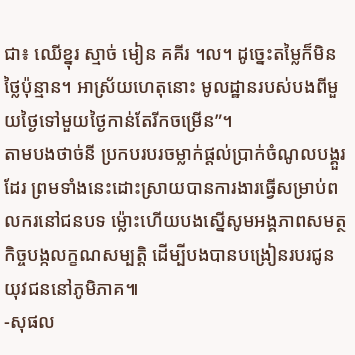ជា៖ ឈើខ្នុរ ស្មាច់ មៀន គគីរ ។ល។ ដូច្នេះតម្លៃក៏មិនថ្លៃប៉ុន្មាន។ អាស្រ័យហេតុនោះ មូលដ្ឋានរបស់បងពីមួយថ្ងៃទៅមួយថ្ងៃកាន់តែរីកចម្រើន”។
តាមបងថាច់នី ប្រកបរបរចម្លាក់ផ្តល់ប្រាក់ចំណូលបង្គួរដែរ ព្រមទាំងនេះដោះស្រាយបានការងារធ្វើសម្រាប់ពលករនៅជនបទ ម៉្លោះហើយបងស្នើសូមអង្គភាពសមត្ថកិច្ចបង្កលក្ខណសម្បត្តិ ដើម្បីបងបានបង្រៀនរបរជូនយុវជននៅភូមិភាគ៕
-សុផល